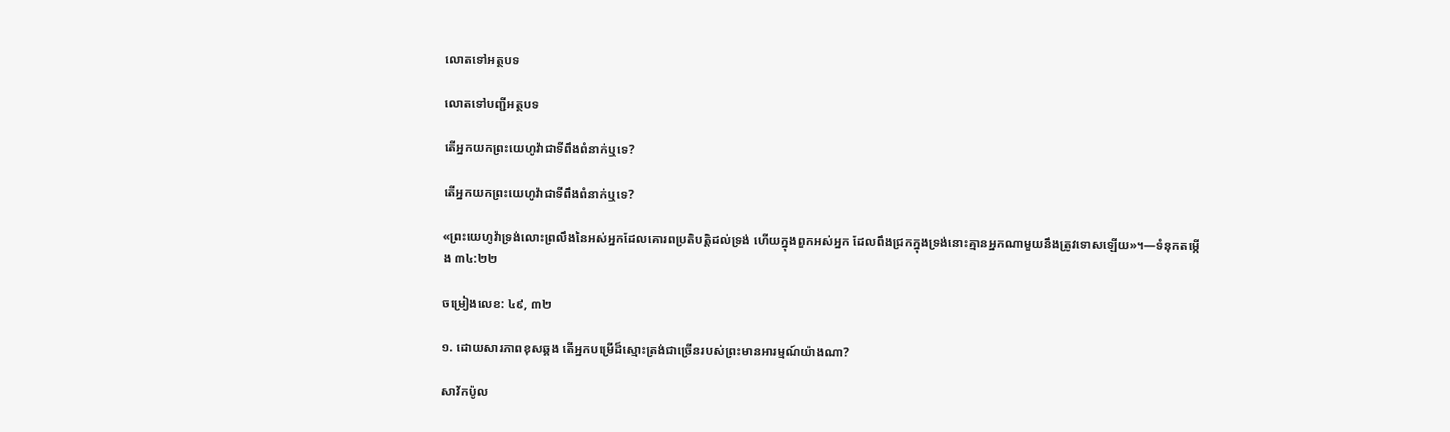លោតទៅអត្ថបទ

លោតទៅបញ្ជីអត្ថបទ

តើអ្នកយកព្រះយេហូវ៉ាជាទីពឹងពំនាក់ឬទេ?

តើអ្នកយកព្រះយេហូវ៉ាជាទីពឹងពំនាក់ឬទេ?

«ព្រះយេហូវ៉ាទ្រង់លោះព្រលឹងនៃអស់អ្នកដែលគោរពប្រតិបត្ដិដល់ទ្រង់ ហើយក្នុងពួកអស់អ្នក ដែលពឹងជ្រកក្នុងទ្រង់នោះគ្មានអ្នកណាមួយនឹងត្រូវទោសឡើយ»។—ទំនុកតម្កើង ៣៤:២២

ចម្រៀងលេខ: ៤៩, ៣២

១. ដោយសារភាពខុសឆ្គង តើអ្នកបម្រើដ៏ស្មោះត្រង់ជាច្រើនរបស់ព្រះមានអារម្មណ៍យ៉ាងណា?

សាវ័កប៉ូល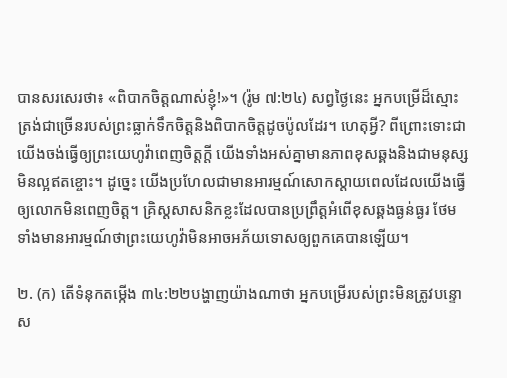បានសរសេរថា៖ «ពិបាកចិត្ដណាស់ខ្ញុំ!»។ (រ៉ូម ៧:២៤) សព្វថ្ងៃនេះ អ្នកបម្រើដ៏ស្មោះត្រង់ជាច្រើនរបស់ព្រះធ្លាក់ទឹកចិត្ដនិងពិបាកចិត្ដដូចប៉ូលដែរ។ ហេតុអ្វី? ពីព្រោះទោះជាយើងចង់ធ្វើឲ្យព្រះយេហូវ៉ាពេញចិត្ដក្ដី យើងទាំងអស់គ្នាមានភាពខុសឆ្គងនិងជាមនុស្សមិនល្អឥតខ្ចោះ។ ដូច្នេះ យើងប្រហែលជាមានអារម្មណ៍សោកស្តាយពេលដែលយើងធ្វើឲ្យលោកមិនពេញចិត្ដ។ គ្រិស្ដសាសនិកខ្លះដែលបានប្រព្រឹត្ដអំពើខុសឆ្គងធ្ងន់ធ្ងរ ថែមទាំងមានអារម្មណ៍ថាព្រះយេហូវ៉ាមិនអាចអភ័យទោសឲ្យពួកគេបានឡើយ។

២. (ក) តើទំនុកតម្កើង ៣៤:២២បង្ហាញយ៉ាងណាថា អ្នកបម្រើរបស់ព្រះមិនត្រូវបន្ទោស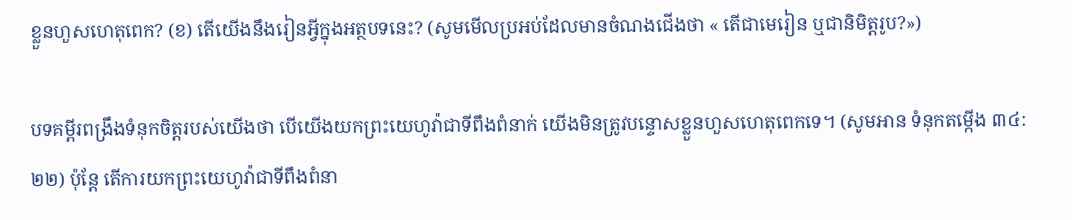ខ្លួនហួសហេតុពេក? (ខ) តើយើងនឹងរៀនអ្វីក្នុងអត្ថបទនេះ? (សូមមើលប្រអប់ដែលមានចំណងជើងថា « តើជាមេរៀន ឬជានិមិត្ដរូប?»)

បទគម្ពីរពង្រឹងទំនុកចិត្ដរបស់យើងថា បើយើងយកព្រះយេហូវ៉ាជាទីពឹងពំនាក់ យើងមិនត្រូវបន្ទោសខ្លួនហួសហេតុពេកទេ។ (សូមអាន ទំនុកតម្កើង ៣៤:២២) ប៉ុន្ដែ តើការយកព្រះយេហូវ៉ាជាទីពឹងពំនា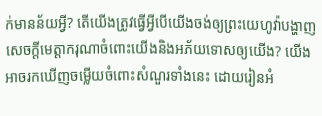ក់មានន័យអ្វី? តើយើងត្រូវធ្វើអ្វីបើយើងចង់ឲ្យព្រះយេហូវ៉ាបង្ហាញសេចក្ដីមេត្ដាករុណាចំពោះយើងនិងអភ័យទោសឲ្យយើង? យើងអាចរកឃើញចម្លើយចំពោះសំណួរទាំងនេះ ដោយរៀនអំ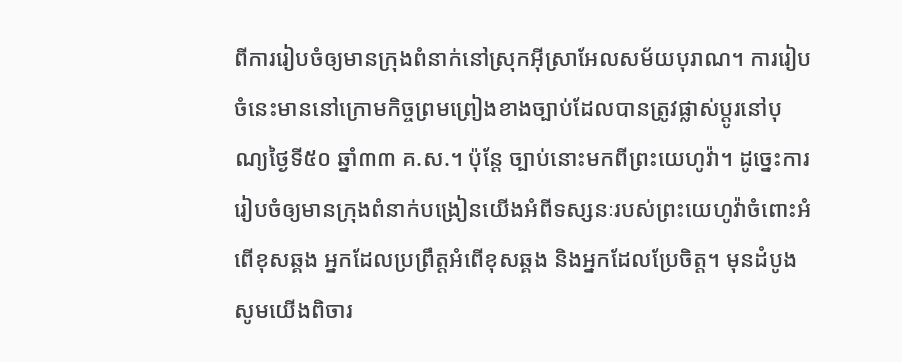ពីការរៀបចំឲ្យមានក្រុងពំនាក់នៅស្រុកអ៊ីស្រាអែលសម័យបុរាណ។ ការរៀបចំនេះមាននៅក្រោមកិច្ចព្រមព្រៀងខាងច្បាប់ដែលបានត្រូវផ្លាស់ប្ដូរនៅបុណ្យថ្ងៃទី៥០ ឆ្នាំ៣៣ គ.ស.។ ប៉ុន្ដែ ច្បាប់នោះមកពីព្រះយេហូវ៉ា។ ដូច្នេះការរៀបចំឲ្យមានក្រុងពំនាក់បង្រៀនយើងអំពីទស្សនៈរបស់ព្រះយេហូវ៉ាចំពោះអំពើខុសឆ្គង អ្នកដែលប្រព្រឹត្ដអំពើខុសឆ្គង និងអ្នកដែលប្រែចិត្ដ។ មុនដំបូង សូមយើងពិចារ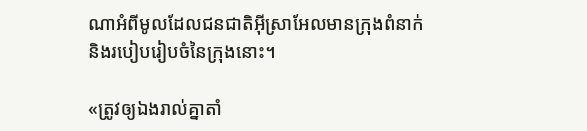ណាអំពីមូលដែលជនជាតិអ៊ីស្រាអែលមានក្រុងពំនាក់ និងរបៀបរៀបចំនៃក្រុងនោះ។

«ត្រូវឲ្យឯងរាល់គ្នាតាំ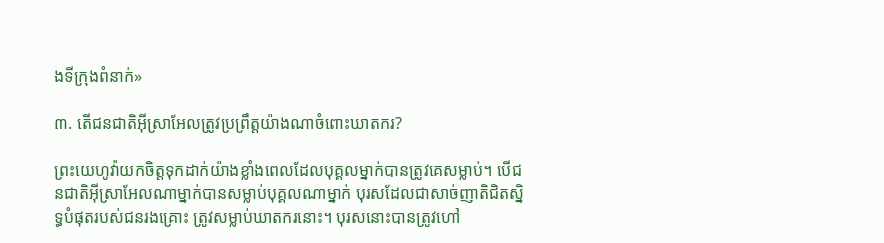ងទីក្រុងពំនាក់»

៣. តើជនជាតិអ៊ីស្រាអែលត្រូវប្រព្រឹត្ដយ៉ាងណាចំពោះឃាតករ?

ព្រះយេហូវ៉ាយកចិត្ដទុកដាក់យ៉ាងខ្លាំងពេលដែលបុគ្គលម្នាក់បានត្រូវគេសម្លាប់។ បើជនជាតិអ៊ីស្រាអែលណាម្នាក់បានសម្លាប់បុគ្គលណាម្នាក់ បុរសដែលជាសាច់ញាតិជិតស្និទ្ធបំផុតរបស់ជនរងគ្រោះ ត្រូវសម្លាប់ឃាតករនោះ។ បុរសនោះបានត្រូវហៅ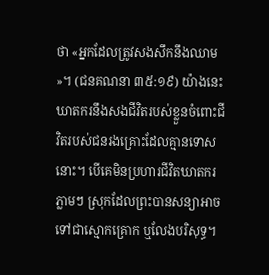ថា «អ្នកដែលត្រូវសងសឹកនឹងឈាម»។ (ជនគណនា ៣៥:១៩) យ៉ាងនេះ ឃាតករនឹងសងជីវិតរបស់ខ្លួនចំពោះជីវិតរបស់ជនរងគ្រោះដែលគ្មានទោសនោះ។ បើគេមិនប្រហារជីវិតឃាតករភ្លាមៗ ស្រុកដែលព្រះបានសន្យាអាចទៅជាស្មោកគ្រោក ឬលែងបរិសុទ្ធ។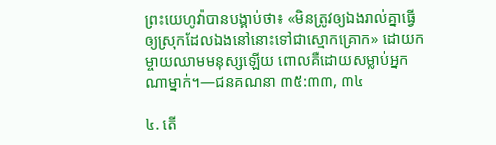ព្រះយេហូវ៉ាបានបង្គាប់ថា៖ «មិនត្រូវឲ្យឯងរាល់គ្នាធ្វើឲ្យស្រុកដែលឯងនៅនោះទៅជាស្មោកគ្រោក» ដោយកម្ចាយឈាមមនុស្សឡើយ ពោលគឺដោយសម្លាប់អ្នកណាម្នាក់។—ជនគណនា ៣៥:៣៣, ៣៤

៤. តើ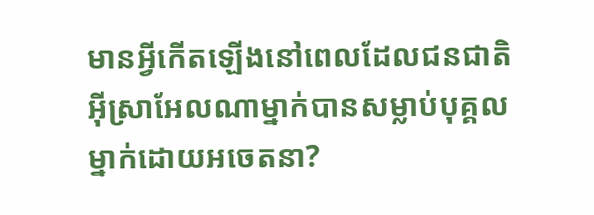មានអ្វីកើតឡើងនៅពេលដែលជនជាតិអ៊ីស្រាអែលណាម្នាក់បានសម្លាប់បុគ្គលម្នាក់ដោយអចេតនា?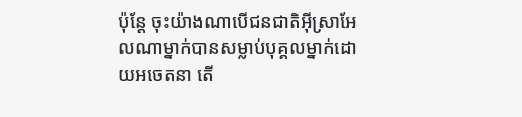ប៉ុន្ដែ ចុះយ៉ាងណាបើជនជាតិអ៊ីស្រាអែលណាម្នាក់បានសម្លាប់បុគ្គលម្នាក់ដោយអចេតនា តើ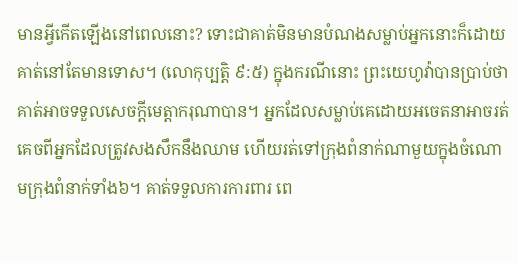មានអ្វីកើតឡើងនៅពេលនោះ? ទោះជាគាត់មិនមានបំណងសម្លាប់អ្នកនោះក៏ដោយ គាត់នៅតែមានទោស។ (លោកុប្បត្ដិ ៩:៥) ក្នុងករណីនោះ ព្រះយេហូវ៉ាបានប្រាប់ថាគាត់អាចទទួលសេចក្ដីមេត្ដាករុណាបាន។ អ្នកដែលសម្លាប់គេដោយអចេតនាអាចរត់គេចពីអ្នកដែលត្រូវសងសឹកនឹងឈាម ហើយរត់ទៅក្រុងពំនាក់ណាមួយក្នុងចំណោមក្រុងពំនាក់ទាំង៦។ គាត់ទទួលការការពារ ពេ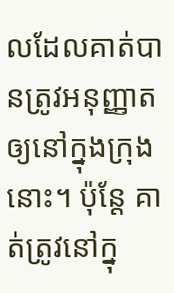លដែលគាត់បានត្រូវអនុញ្ញាតឲ្យនៅក្នុងក្រុងនោះ។ ប៉ុន្ដែ គាត់ត្រូវនៅក្នុ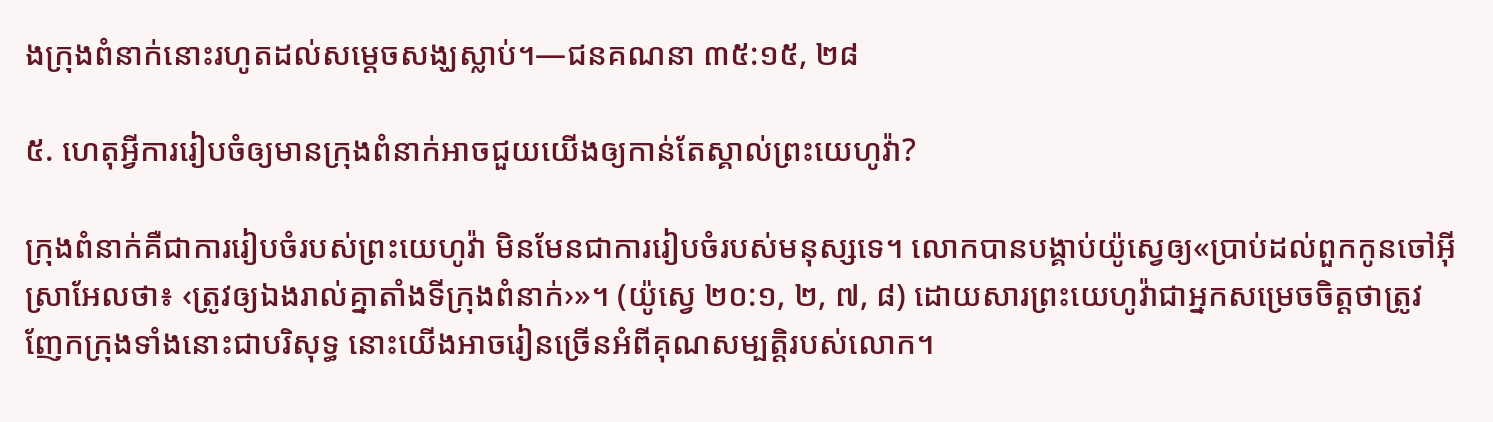ងក្រុងពំនាក់នោះរហូតដល់សម្ដេចសង្ឃស្លាប់។—ជនគណនា ៣៥:១៥, ២៨

៥. ហេតុអ្វីការរៀបចំឲ្យមានក្រុងពំនាក់អាចជួយយើងឲ្យកាន់តែស្គាល់ព្រះយេហូវ៉ា?

ក្រុងពំនាក់គឺជាការរៀបចំរបស់ព្រះយេហូវ៉ា មិនមែនជាការរៀបចំរបស់មនុស្សទេ។ លោកបានបង្គាប់យ៉ូស្វេឲ្យ«ប្រាប់ដល់ពួកកូនចៅអ៊ីស្រាអែលថា៖ ‹ត្រូវឲ្យឯងរាល់គ្នាតាំងទីក្រុងពំនាក់›»។ (យ៉ូស្វេ ២០:១, ២, ៧, ៨) ដោយសារព្រះយេហូវ៉ាជាអ្នកសម្រេចចិត្ដថាត្រូវញែកក្រុងទាំងនោះជាបរិសុទ្ធ នោះយើងអាចរៀនច្រើនអំពីគុណសម្បត្ដិរបស់លោក។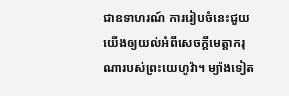ជាឧទាហរណ៍ ការរៀបចំនេះជួយយើងឲ្យយល់អំពីសេចក្ដីមេត្ដាករុណារបស់ព្រះយេហូវ៉ា។ ម្យ៉ាងទៀត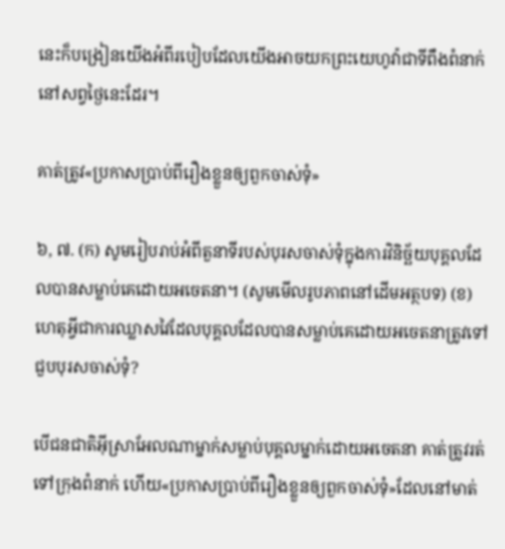នេះក៏បង្រៀនយើងអំពីរបៀបដែលយើងអាចយកព្រះយេហូវ៉ាជាទីពឹងពំនាក់នៅសព្វថ្ងៃនេះដែរ។

គាត់ត្រូវ«ប្រកាសប្រាប់ពីរឿងខ្លួនឲ្យពួកចាស់ទុំ»

៦, ៧. (ក) សូមរៀបរាប់អំពីតួនាទីរបស់បុរសចាស់ទុំក្នុងការវិនិច្ឆ័យបុគ្គលដែលបានសម្លាប់គេដោយអចេតនា។ (សូមមើលរូបភាពនៅដើមអត្ថបទ) (ខ) ហេតុអ្វីជាការឈ្លាសវៃដែលបុគ្គលដែលបានសម្លាប់គេដោយអចេតនាត្រូវទៅជួបបុរសចាស់ទុំ?

បើជនជាតិអ៊ីស្រាអែលណាម្នាក់សម្លាប់បុគ្គលម្នាក់ដោយអចេតនា គាត់ត្រូវរត់ទៅក្រុងពំនាក់ ហើយ«ប្រកាសប្រាប់ពីរឿងខ្លួនឲ្យពួកចាស់ទុំ»ដែលនៅមាត់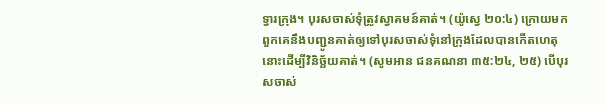ទ្វារក្រុង។ បុរសចាស់ទុំត្រូវស្វាគមន៍គាត់។ (យ៉ូស្វេ ២០:៤) ក្រោយមក ពួកគេនឹងបញ្ជូនគាត់ឲ្យទៅបុរសចាស់ទុំនៅក្រុងដែលបានកើតហេតុនោះដើម្បីវិនិច្ឆ័យគាត់។ (សូមអាន ជនគណនា ៣៥:២៤, ២៥) បើបុរសចាស់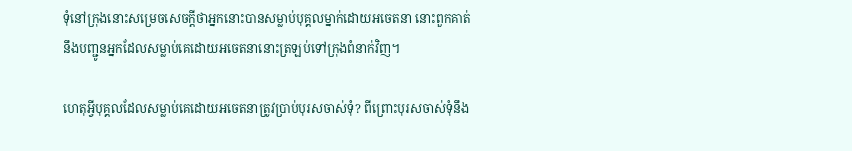ទុំនៅក្រុងនោះសម្រេចសេចក្ដីថាអ្នកនោះបានសម្លាប់បុគ្គលម្នាក់ដោយអចេតនា នោះពួកគាត់នឹងបញ្ជូនអ្នកដែលសម្លាប់គេដោយអចេតនានោះត្រឡប់ទៅក្រុងពំនាក់វិញ។

ហេតុអ្វីបុគ្គលដែលសម្លាប់គេដោយអចេតនាត្រូវប្រាប់បុរសចាស់ទុំ? ពីព្រោះបុរសចាស់ទុំនឹង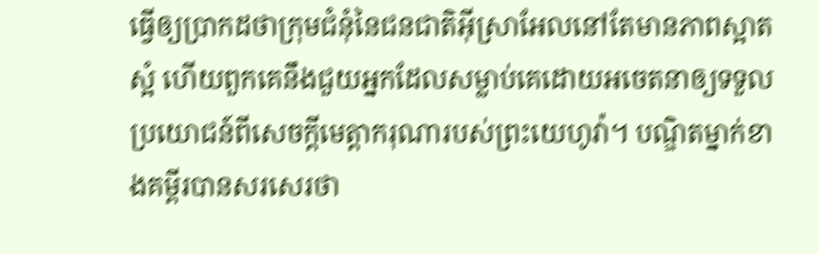ធ្វើឲ្យប្រាកដថាក្រុមជំនុំនៃជនជាតិអ៊ីស្រាអែលនៅតែមានភាពស្អាតស្អំ ហើយពួកគេនឹងជួយអ្នកដែលសម្លាប់គេដោយអចេតនាឲ្យទទួលប្រយោជន៍ពីសេចក្ដីមេត្ដាករុណារបស់ព្រះយេហូវ៉ា។ បណ្ឌិតម្នាក់ខាងគម្ពីរបានសរសេរថា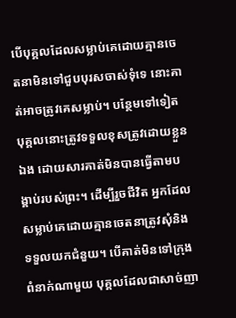បើបុគ្គលដែលសម្លាប់គេដោយគ្មានចេតនាមិនទៅជួបបុរសចាស់ទុំទេ នោះគាត់អាចត្រូវគេសម្លាប់។ បន្ថែមទៅទៀត បុគ្គលនោះត្រូវទទួលខុសត្រូវដោយខ្លួនឯង ដោយសារគាត់មិនបានធ្វើតាមបង្គាប់របស់ព្រះ។ ដើម្បីរួចជីវិត អ្នកដែលសម្លាប់គេដោយគ្មានចេតនាត្រូវសុំនិងទទួលយកជំនួយ។ បើគាត់មិនទៅក្រុងពំនាក់ណាមួយ បុគ្គលដែលជាសាច់ញា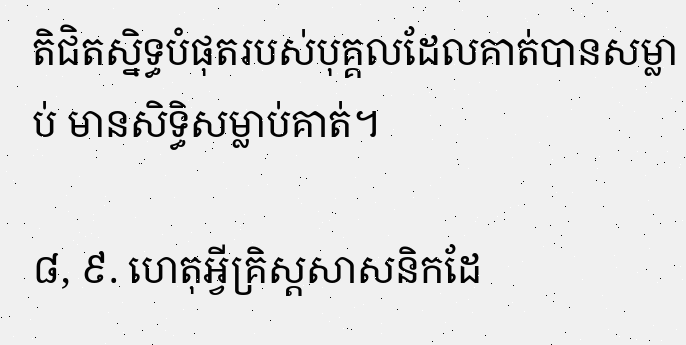តិជិតស្និទ្ធបំផុតរបស់បុគ្គលដែលគាត់បានសម្លាប់ មានសិទ្ធិសម្លាប់គាត់។

៨, ៩. ហេតុអ្វីគ្រិស្ដសាសនិកដែ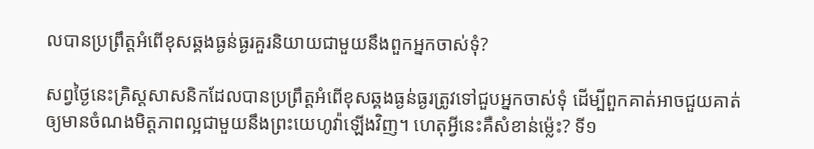លបានប្រព្រឹត្ដអំពើខុសឆ្គងធ្ងន់ធ្ងរគួរនិយាយជាមួយនឹងពួកអ្នកចាស់ទុំ?

សព្វថ្ងៃនេះគ្រិស្ដសាសនិកដែលបានប្រព្រឹត្ដអំពើខុសឆ្គងធ្ងន់ធ្ងរត្រូវទៅជួបអ្នកចាស់ទុំ ដើម្បីពួកគាត់អាចជួយគាត់ឲ្យមានចំណងមិត្ដភាពល្អជាមួយនឹងព្រះយេហូវ៉ាឡើងវិញ។ ហេតុអ្វីនេះគឺសំខាន់ម៉្លេះ? ទី១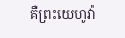គឺព្រះយេហូវ៉ា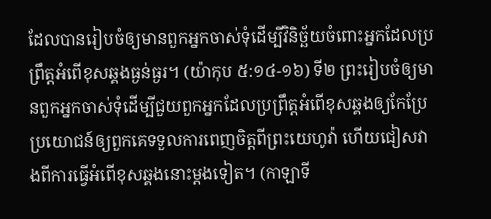ដែលបានរៀបចំឲ្យមានពួកអ្នកចាស់ទុំដើម្បីវិនិច្ឆ័យចំពោះអ្នកដែលប្រព្រឹត្ដអំពើខុសឆ្គងធ្ងន់ធ្ងរ។ (យ៉ាកុប ៥:១៤-១៦) ទី២ ព្រះរៀបចំឲ្យមានពួកអ្នកចាស់ទុំដើម្បីជួយពួកអ្នកដែលប្រព្រឹត្ដអំពើខុសឆ្គងឲ្យកែប្រែ ប្រយោជន៍ឲ្យពួកគេទទួលការពេញចិត្ដពីព្រះយេហូវ៉ា ហើយជៀសវាងពីការធ្វើអំពើខុសឆ្គងនោះម្ដងទៀត។ (កាឡាទី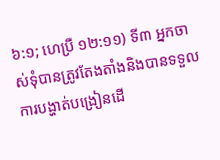៦:១; ហេប្រឺ ១២:១១) ទី៣ អ្នកចាស់ទុំបានត្រូវតែងតាំងនិងបានទទួលការបង្ហាត់បង្រៀនដើ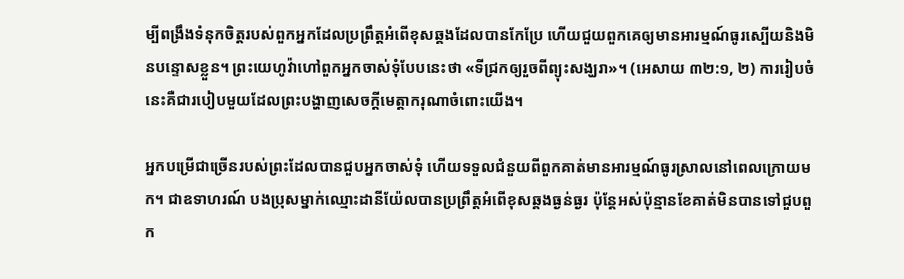ម្បីពង្រឹងទំនុកចិត្ដរបស់ពួកអ្នកដែលប្រព្រឹត្ដអំពើខុសឆ្គងដែលបានកែប្រែ ហើយជួយពួកគេឲ្យមានអារម្មណ៍ធូរស្បើយនិងមិនបន្ទោសខ្លួន។ ព្រះយេហូវ៉ាហៅពួកអ្នកចាស់ទុំបែបនេះថា «ទីជ្រកឲ្យរួចពីព្យុះសង្ឃរា»។ (អេសាយ ៣២:១, ២) ការរៀបចំនេះគឺជារបៀបមួយដែលព្រះបង្ហាញសេចក្ដីមេត្ដាករុណាចំពោះយើង។

អ្នកបម្រើជាច្រើនរបស់ព្រះដែលបានជួបអ្នកចាស់ទុំ ហើយទទួលជំនួយពីពួកគាត់មានអារម្មណ៍ធូរស្រាលនៅពេលក្រោយមក។ ជាឧទាហរណ៍ បងប្រុសម្នាក់ឈ្មោះដានីយ៉ែលបានប្រព្រឹត្ដអំពើខុសឆ្គងធ្ងន់ធ្ងរ ប៉ុន្ដែអស់ប៉ុន្មានខែគាត់មិនបានទៅជួបពួក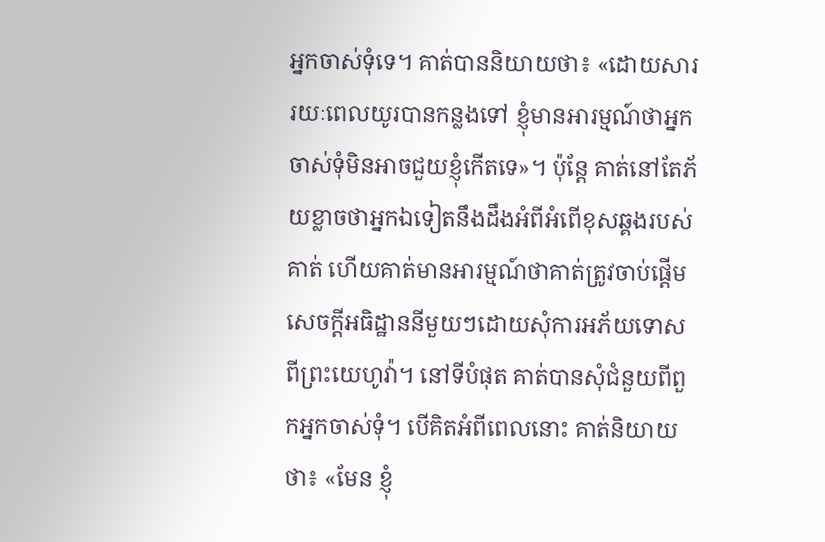អ្នកចាស់ទុំទេ។ គាត់បាននិយាយថា៖ «ដោយសាររយៈពេលយូរបានកន្លងទៅ ខ្ញុំមានអារម្មណ៍ថាអ្នកចាស់ទុំមិនអាចជួយខ្ញុំកើតទេ»។ ប៉ុន្ដែ គាត់នៅតែភ័យខ្លាចថាអ្នកឯទៀតនឹងដឹងអំពីអំពើខុសឆ្គងរបស់គាត់ ហើយគាត់មានអារម្មណ៍ថាគាត់ត្រូវចាប់ផ្ដើមសេចក្ដីអធិដ្ឋាននីមួយៗដោយសុំការអភ័យទោសពីព្រះយេហូវ៉ា។ នៅទីបំផុត គាត់បានសុំជំនួយពីពួកអ្នកចាស់ទុំ។ បើគិតអំពីពេលនោះ គាត់និយាយថា៖ «មែន ខ្ញុំ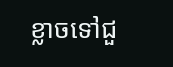ខ្លាចទៅជួ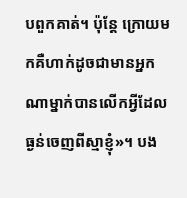បពួកគាត់។ ប៉ុន្ដែ ក្រោយមកគឺហាក់ដូចជាមានអ្នកណាម្នាក់បានលើកអ្វីដែលធ្ងន់ចេញពីស្មាខ្ញុំ»។ បង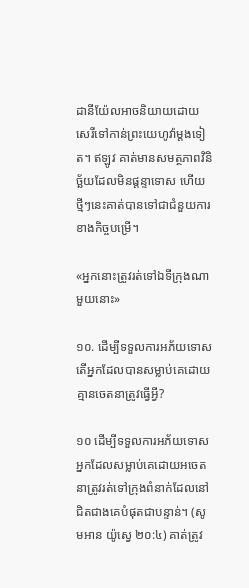ដានីយ៉ែលអាចនិយាយដោយសេរីទៅកាន់ព្រះយេហូវ៉ាម្ដងទៀត។ ឥឡូវ គាត់មានសមត្ថភាពវិនិច្ឆ័យដែលមិនផ្ដន្ទាទោស ហើយថ្មីៗនេះគាត់បានទៅជាជំនួយការខាងកិច្ចបម្រើ។

«អ្នកនោះត្រូវរត់ទៅឯទីក្រុងណាមួយនោះ»

១០. ដើម្បីទទួលការអភ័យទោស តើអ្នកដែលបានសម្លាប់គេដោយគ្មានចេតនាត្រូវធ្វើអ្វី?

១០ ដើម្បីទទួលការអភ័យទោស អ្នកដែលសម្លាប់គេដោយអចេតនាត្រូវរត់ទៅក្រុងពំនាក់ដែលនៅជិតជាងគេបំផុតជាបន្ទាន់។ (សូមអាន យ៉ូស្វេ ២០:៤) គាត់ត្រូវ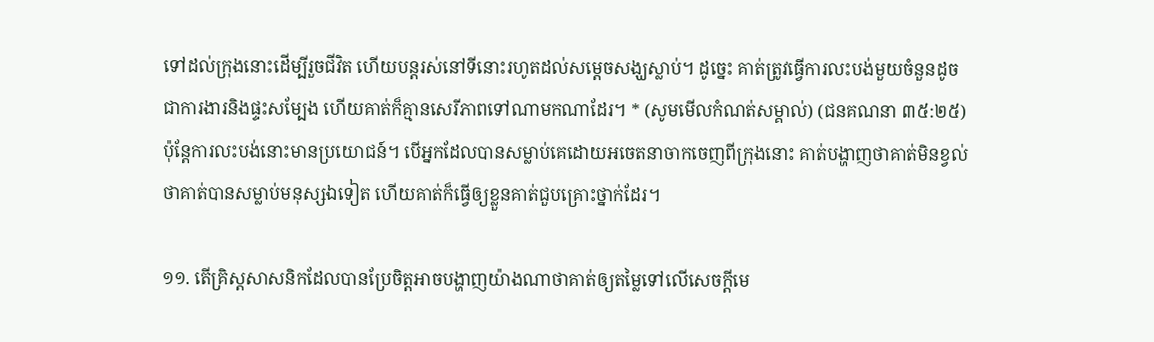ទៅដល់ក្រុងនោះដើម្បីរួចជីវិត ហើយបន្ដរស់នៅទីនោះរហូតដល់សម្ដេចសង្ឃស្លាប់។ ដូច្នេះ គាត់ត្រូវធ្វើការលះបង់មួយចំនួនដូចជាការងារនិងផ្ទះសម្បែង ហើយគាត់ក៏គ្មានសេរីភាពទៅណាមកណាដែរ។ * (សូមមើលកំណត់សម្គាល់) (ជនគណនា ៣៥:២៥) ប៉ុន្ដែការលះបង់នោះមានប្រយោជន៍។ បើអ្នកដែលបានសម្លាប់គេដោយអចេតនាចាកចេញពីក្រុងនោះ គាត់បង្ហាញថាគាត់មិនខ្វល់ថាគាត់បានសម្លាប់មនុស្សឯទៀត ហើយគាត់ក៏ធ្វើឲ្យខ្លួនគាត់ជួបគ្រោះថ្នាក់ដែរ។

១១. តើគ្រិស្ដសាសនិកដែលបានប្រែចិត្ដអាចបង្ហាញយ៉ាងណាថាគាត់ឲ្យតម្លៃទៅលើសេចក្ដីមេ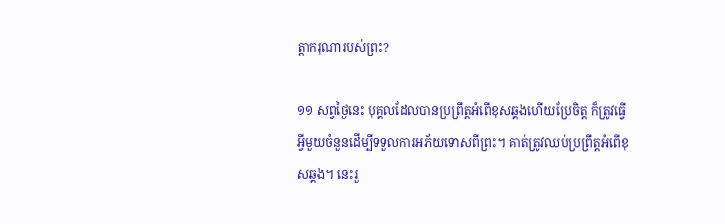ត្ដាករុណារបស់ព្រះ?

១១ សព្វថ្ងៃនេះ បុគ្គលដែលបានប្រព្រឹត្ដអំពើខុសឆ្គងហើយប្រែចិត្ដ ក៏ត្រូវធ្វើអ្វីមួយចំនួនដើម្បីទទួលការអភ័យទោសពីព្រះ។ គាត់ត្រូវឈប់ប្រព្រឹត្ដអំពើខុសឆ្គង។ នេះរួ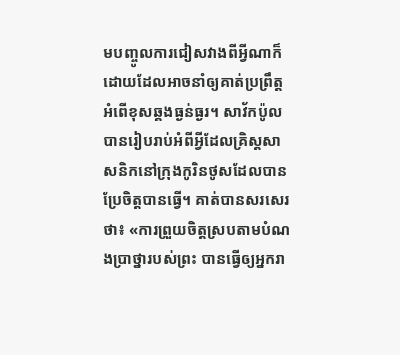មបញ្ចូលការជៀសវាងពីអ្វីណាក៏ដោយដែលអាចនាំឲ្យគាត់ប្រព្រឹត្ដអំពើខុសឆ្គងធ្ងន់ធ្ងរ។ សាវ័កប៉ូលបានរៀបរាប់អំពីអ្វីដែលគ្រិស្ដសាសនិកនៅក្រុងកូរិនថូសដែលបានប្រែចិត្ដបានធ្វើ។ គាត់បានសរសេរថា៖ «ការព្រួយចិត្ដស្របតាមបំណងប្រាថ្នារបស់ព្រះ បានធ្វើឲ្យអ្នករា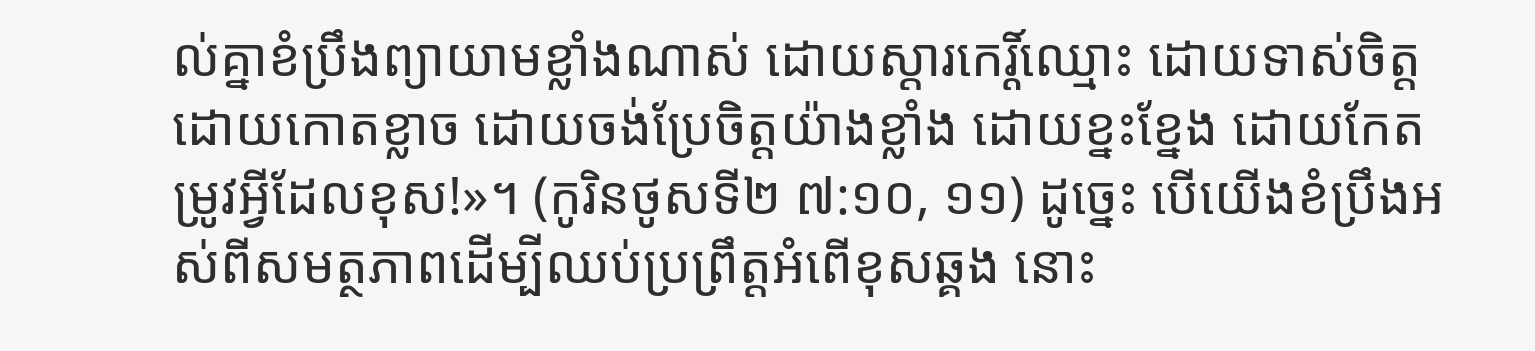ល់គ្នាខំប្រឹងព្យាយាមខ្លាំងណាស់ ដោយស្តារកេរ្ដិ៍ឈ្មោះ ដោយទាស់ចិត្ដ ដោយកោតខ្លាច ដោយចង់ប្រែចិត្ដយ៉ាងខ្លាំង ដោយខ្នះខ្នែង ដោយកែតម្រូវអ្វីដែលខុស!»។ (កូរិនថូសទី២ ៧:១០, ១១) ដូច្នេះ បើយើងខំប្រឹងអស់ពីសមត្ថភាពដើម្បីឈប់ប្រព្រឹត្ដអំពើខុសឆ្គង នោះ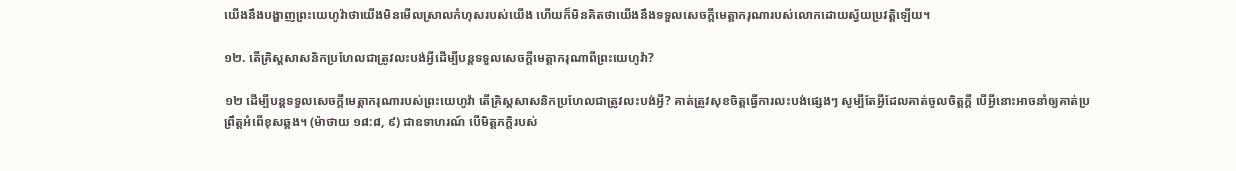យើងនឹងបង្ហាញព្រះយេហូវ៉ាថាយើងមិនមើលស្រាលកំហុសរបស់យើង ហើយក៏មិនគិតថាយើងនឹងទទួលសេចក្ដីមេត្ដាករុណារបស់លោកដោយស្វ័យប្រវត្ដិឡើយ។

១២. តើគ្រិស្ដសាសនិកប្រហែលជាត្រូវលះបង់អ្វីដើម្បីបន្ដទទួលសេចក្ដីមេត្ដាករុណាពីព្រះយេហូវ៉ា?

១២ ដើម្បីបន្ដទទួលសេចក្ដីមេត្ដាករុណារបស់ព្រះយេហូវ៉ា តើគ្រិស្ដសាសនិកប្រហែលជាត្រូវលះបង់អ្វី? គាត់ត្រូវសុខចិត្ដធ្វើការលះបង់ផ្សេងៗ សូម្បីតែអ្វីដែលគាត់ចូលចិត្ដក្ដី បើអ្វីនោះអាចនាំឲ្យគាត់ប្រព្រឹត្ដអំពើខុសឆ្គង។ (ម៉ាថាយ ១៨:៨, ៩) ជាឧទាហរណ៍ បើមិត្ដភក្ដិរបស់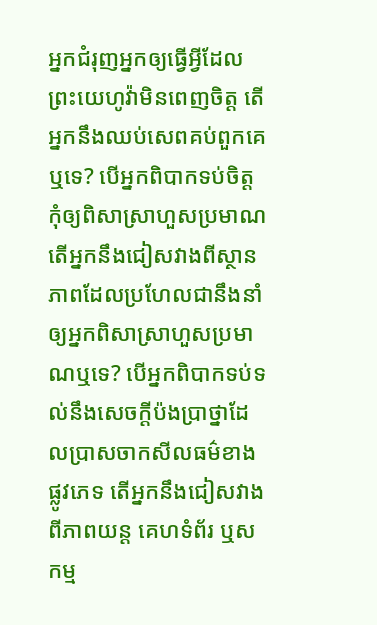អ្នកជំរុញអ្នកឲ្យធ្វើអ្វីដែលព្រះយេហូវ៉ាមិនពេញចិត្ដ តើអ្នកនឹងឈប់សេពគប់ពួកគេឬទេ? បើអ្នកពិបាកទប់ចិត្ដកុំឲ្យពិសាស្រាហួសប្រមាណ តើអ្នកនឹងជៀសវាងពីស្ថានភាពដែលប្រហែលជានឹងនាំឲ្យអ្នកពិសាស្រាហួសប្រមាណឬទេ? បើអ្នកពិបាកទប់ទល់នឹងសេចក្ដីប៉ងប្រាថ្នាដែលប្រាសចាកសីលធម៌ខាងផ្លូវភេទ តើអ្នកនឹងជៀសវាងពីភាពយន្ដ គេហទំព័រ ឬសកម្ម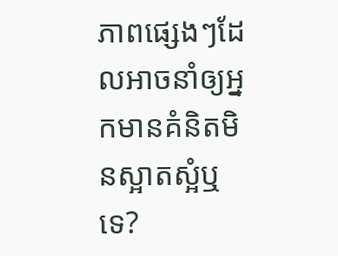ភាពផ្សេងៗដែលអាចនាំឲ្យអ្នកមានគំនិតមិនស្អាតស្អំឬទេ?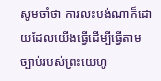សូមចាំថា ការលះបង់ណាក៏ដោយដែលយើងធ្វើដើម្បីធ្វើតាមច្បាប់របស់ព្រះយេហូ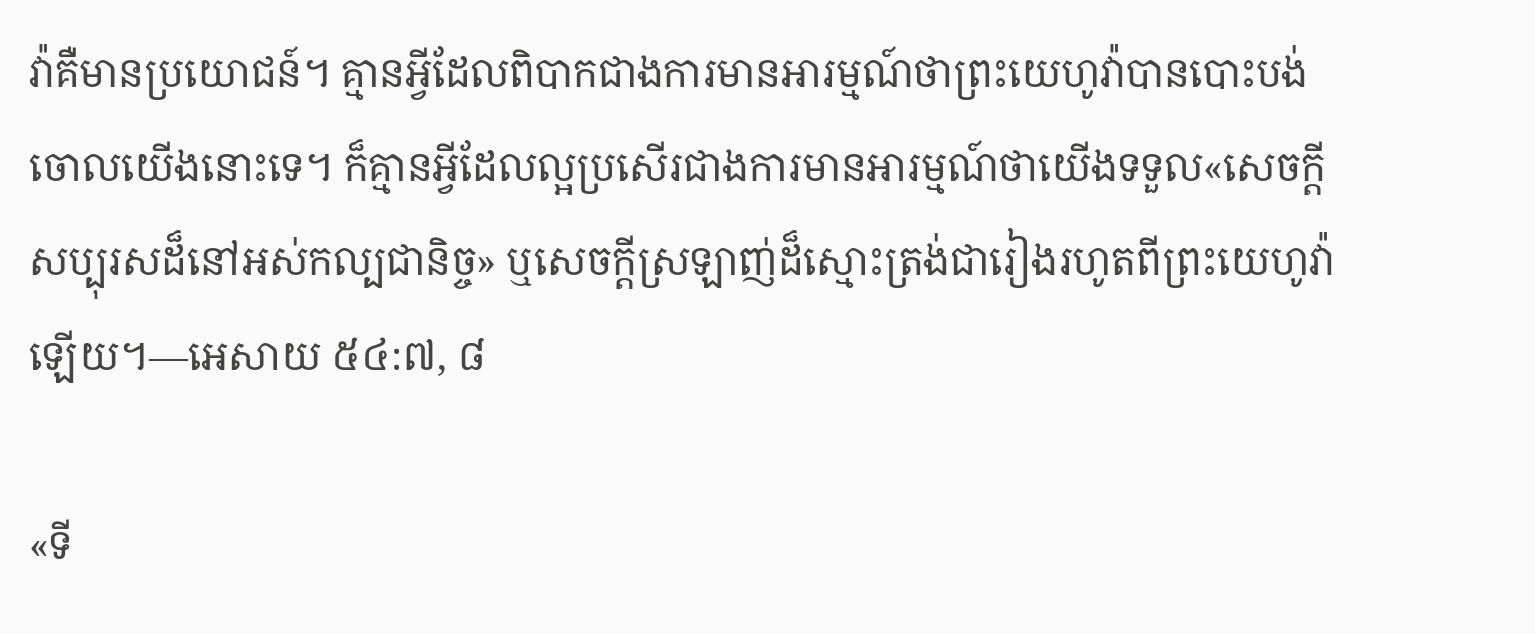វ៉ាគឺមានប្រយោជន៍។ គ្មានអ្វីដែលពិបាកជាងការមានអារម្មណ៍ថាព្រះយេហូវ៉ាបានបោះបង់ចោលយើងនោះទេ។ ក៏គ្មានអ្វីដែលល្អប្រសើរជាងការមានអារម្មណ៍ថាយើងទទួល«សេចក្ដីសប្បុរសដ៏នៅអស់កល្បជានិច្ច» ឬសេចក្ដីស្រឡាញ់ដ៏ស្មោះត្រង់ជារៀងរហូតពីព្រះយេហូវ៉ាឡើយ។—អេសាយ ៥៤:៧, ៨

«ទី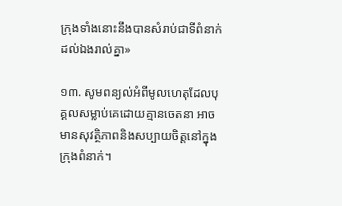ក្រុងទាំងនោះនឹងបានសំរាប់ជាទីពំនាក់ដល់ឯងរាល់គ្នា»

១៣. សូមពន្យល់អំពីមូលហេតុដែលបុគ្គលសម្លាប់គេដោយគ្មានចេតនា អាចមានសុវត្ថិភាពនិងសប្បាយចិត្ដនៅក្នុងក្រុងពំនាក់។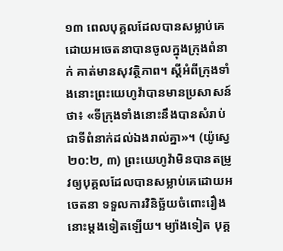១៣ ពេលបុគ្គលដែលបានសម្លាប់គេដោយអចេតនាបានចូលក្នុងក្រុងពំនាក់ គាត់មានសុវត្ថិភាព។ ស្ដីអំពីក្រុងទាំងនោះព្រះយេហូវ៉ាបានមានប្រសាសន៍ថា៖ «ទីក្រុងទាំងនោះនឹងបានសំរាប់ជាទីពំនាក់ដល់ឯងរាល់គ្នា»។ (យ៉ូស្វេ ២០:២, ៣) ព្រះយេហូវ៉ាមិនបានតម្រូវឲ្យបុគ្គលដែលបានសម្លាប់គេដោយអចេតនា ទទួលការវិនិច្ឆ័យចំពោះរឿងនោះម្ដងទៀតឡើយ។ ម្យ៉ាងទៀត បុគ្គ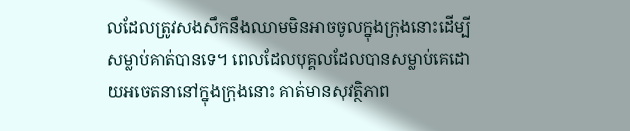លដែលត្រូវសងសឹកនឹងឈាមមិនអាចចូលក្នុងក្រុងនោះដើម្បីសម្លាប់គាត់បានទេ។ ពេលដែលបុគ្គលដែលបានសម្លាប់គេដោយអចេតនានៅក្នុងក្រុងនោះ គាត់មានសុវត្ថិភាព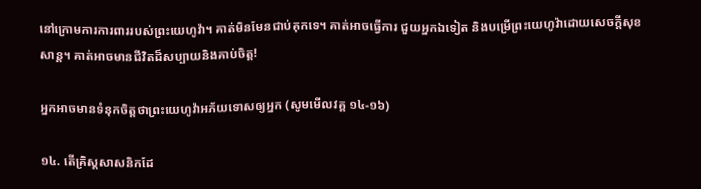នៅក្រោមការការពាររបស់ព្រះយេហូវ៉ា។ គាត់មិនមែនជាប់គុកទេ។ គាត់អាចធ្វើការ ជួយអ្នកឯទៀត និងបម្រើព្រះយេហូវ៉ាដោយសេចក្ដីសុខសាន្ដ។ គាត់អាចមានជីវិតដ៏សប្បាយនិងគាប់ចិត្ដ!

អ្នកអាចមានទំនុកចិត្ដថាព្រះយេហូវ៉ាអភ័យទោសឲ្យអ្នក (សូមមើលវគ្គ ១៤-១៦)

១៤. តើគ្រិស្ដសាសនិកដែ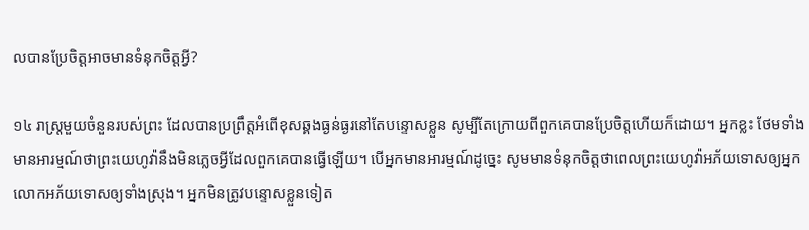លបានប្រែចិត្ដអាចមានទំនុកចិត្ដអ្វី?

១៤ រាស្ដ្រមួយចំនួនរបស់ព្រះ ដែលបានប្រព្រឹត្ដអំពើខុសឆ្គងធ្ងន់ធ្ងរនៅតែបន្ទោសខ្លួន សូម្បីតែក្រោយពីពួកគេបានប្រែចិត្ដហើយក៏ដោយ។ អ្នកខ្លះ ថែមទាំងមានអារម្មណ៍ថាព្រះយេហូវ៉ានឹងមិនភ្លេចអ្វីដែលពួកគេបានធ្វើឡើយ។ បើអ្នកមានអារម្មណ៍ដូច្នេះ សូមមានទំនុកចិត្ដថាពេលព្រះយេហូវ៉ាអភ័យទោសឲ្យអ្នក លោកអភ័យទោសឲ្យទាំងស្រុង។ អ្នកមិនត្រូវបន្ទោសខ្លួនទៀត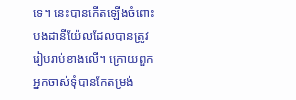ទេ។ នេះបានកើតឡើងចំពោះបងដានីយ៉ែលដែលបានត្រូវរៀបរាប់ខាងលើ។ ក្រោយពួកអ្នកចាស់ទុំបានកែតម្រង់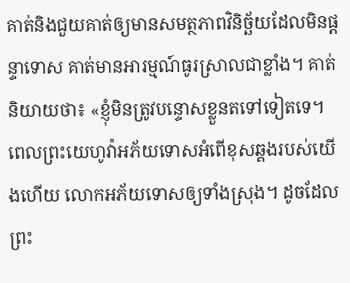គាត់និងជួយគាត់ឲ្យមានសមត្ថភាពវិនិច្ឆ័យដែលមិនផ្ដន្ទាទោស គាត់មានអារម្មណ៍ធូរស្រាលជាខ្លាំង។ គាត់និយាយថា៖ «ខ្ញុំមិនត្រូវបន្ទោសខ្លួនតទៅទៀតទេ។ ពេលព្រះយេហូវ៉ាអភ័យទោសអំពើខុសឆ្គងរបស់យើងហើយ លោកអភ័យទោសឲ្យទាំងស្រុង។ ដូចដែលព្រះ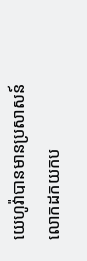យេហូវ៉ាបានមានប្រសាសន៍ លោកដកយកប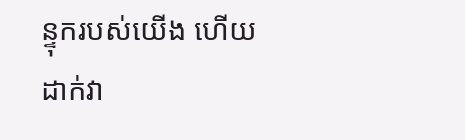ន្ទុករបស់យើង ហើយដាក់វា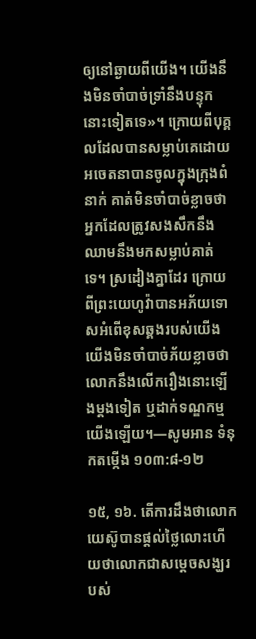ឲ្យនៅឆ្ងាយពីយើង។ យើងនឹងមិនចាំបាច់ទ្រាំនឹងបន្ទុកនោះទៀតទេ»។ ក្រោយពីបុគ្គលដែលបានសម្លាប់គេដោយអចេតនាបានចូលក្នុងក្រុងពំនាក់ គាត់មិនចាំបាច់ខ្លាចថាអ្នកដែលត្រូវសងសឹកនឹងឈាមនឹងមកសម្លាប់គាត់ទេ។ ស្រដៀងគ្នាដែរ ក្រោយពីព្រះយេហូវ៉ាបានអភ័យទោសអំពើខុសឆ្គងរបស់យើង យើងមិនចាំបាច់ភ័យខ្លាចថាលោកនឹងលើករឿងនោះឡើងម្ដងទៀត ឬដាក់ទណ្ឌកម្មយើងឡើយ។—សូមអាន ទំនុកតម្កើង ១០៣:៨-១២

១៥, ១៦. តើការដឹងថាលោកយេស៊ូបានផ្ដល់ថ្លៃលោះហើយថាលោកជាសម្ដេចសង្ឃរបស់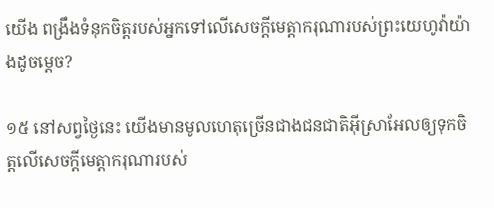យើង ពង្រឹងទំនុកចិត្ដរបស់អ្នកទៅលើសេចក្ដីមេត្ដាករុណារបស់ព្រះយេហូវ៉ាយ៉ាងដូចម្ដេច?

១៥ នៅសព្វថ្ងៃនេះ យើងមានមូលហេតុច្រើនជាងជនជាតិអ៊ីស្រាអែលឲ្យទុកចិត្ដលើសេចក្ដីមេត្ដាករុណារបស់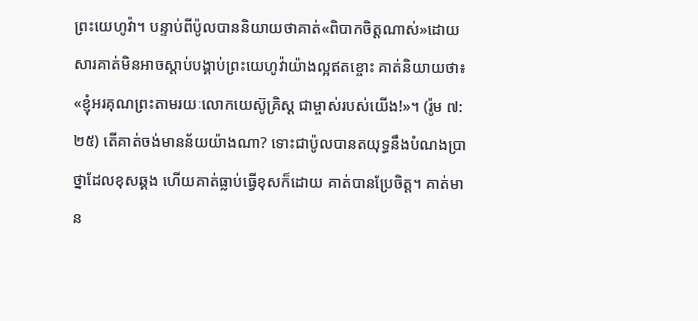ព្រះយេហូវ៉ា។ បន្ទាប់ពីប៉ូលបាននិយាយថាគាត់«ពិបាកចិត្ដណាស់»ដោយសារគាត់មិនអាចស្តាប់បង្គាប់ព្រះយេហូវ៉ាយ៉ាងល្អឥតខ្ចោះ គាត់និយាយថា៖ «ខ្ញុំអរគុណព្រះតាមរយៈលោកយេស៊ូគ្រិស្ដ ជាម្ចាស់របស់យើង!»។ (រ៉ូម ៧:២៥) តើគាត់ចង់មានន័យយ៉ាងណា? ទោះជាប៉ូលបានតយុទ្ធនឹងបំណងប្រាថ្នាដែលខុសឆ្គង ហើយគាត់ធ្លាប់ធ្វើខុសក៏ដោយ គាត់បានប្រែចិត្ដ។ គាត់មាន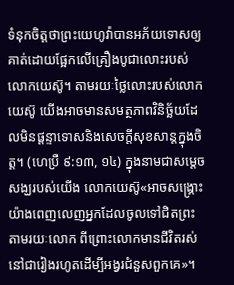ទំនុកចិត្ដថាព្រះយេហូវ៉ាបានអភ័យទោសឲ្យគាត់ដោយផ្អែកលើគ្រឿងបូជាលោះរបស់លោកយេស៊ូ។ តាមរយៈថ្លៃលោះរបស់លោកយេស៊ូ យើងអាចមានសមត្ថភាពវិនិច្ឆ័យដែលមិនផ្ដន្ទាទោសនិងសេចក្ដីសុខសាន្ដក្នុងចិត្ដ។ (ហេប្រឺ ៩:១៣, ១៤) ក្នុងនាមជាសម្ដេចសង្ឃរបស់យើង លោកយេស៊ូ«អាចសង្គ្រោះយ៉ាងពេញលេញអ្នកដែលចូលទៅជិតព្រះតាមរយៈលោក ពីព្រោះលោកមានជីវិតរស់នៅជារៀងរហូតដើម្បីអង្វរជំនួសពួកគេ»។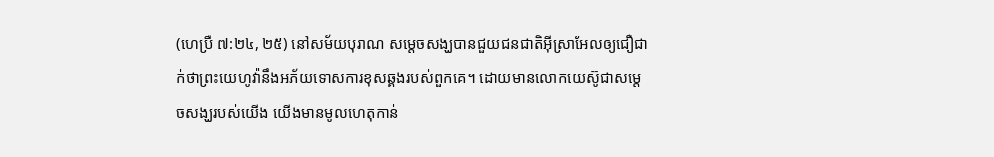(ហេប្រឺ ៧:២៤, ២៥) នៅសម័យបុរាណ សម្ដេចសង្ឃបានជួយជនជាតិអ៊ីស្រាអែលឲ្យជឿជាក់ថាព្រះយេហូវ៉ានឹងអភ័យទោសការខុសឆ្គងរបស់ពួកគេ។ ដោយមានលោកយេស៊ូជាសម្ដេចសង្ឃរបស់យើង យើងមានមូលហេតុកាន់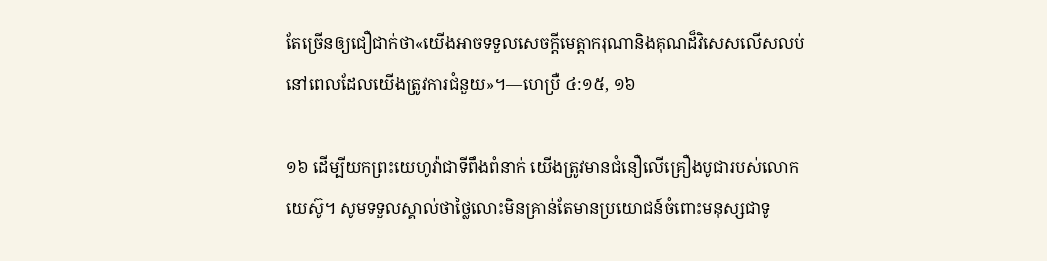តែច្រើនឲ្យជឿជាក់ថា«យើងអាចទទួលសេចក្ដីមេត្ដាករុណានិងគុណដ៏វិសេសលើសលប់នៅពេលដែលយើងត្រូវការជំនួយ»។—ហេប្រឺ ៤:១៥, ១៦

១៦ ដើម្បីយកព្រះយេហូវ៉ាជាទីពឹងពំនាក់ យើងត្រូវមានជំនឿលើគ្រឿងបូជារបស់លោកយេស៊ូ។ សូមទទួលស្គាល់ថាថ្លៃលោះមិនគ្រាន់តែមានប្រយោជន៍ចំពោះមនុស្សជាទូ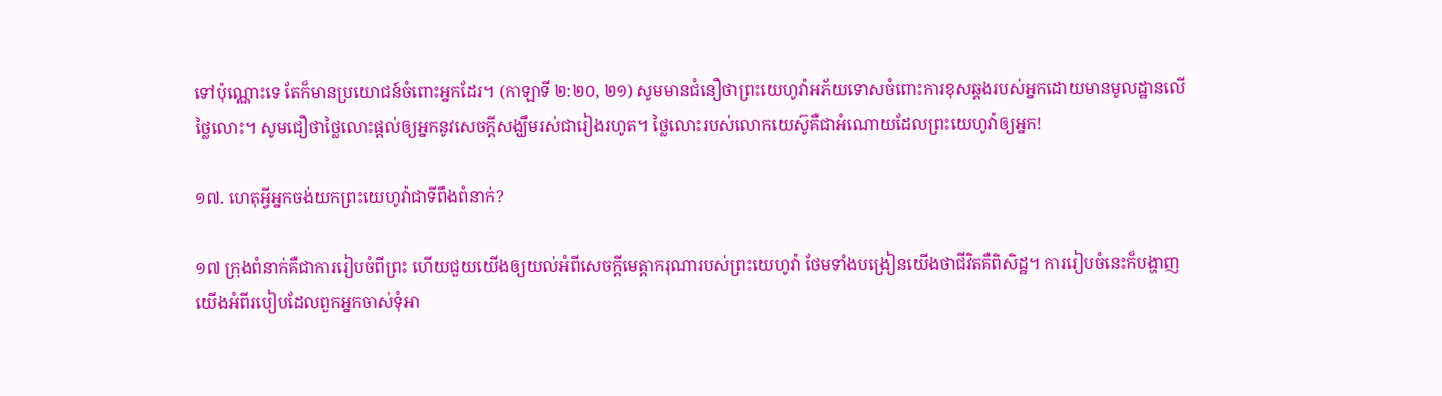ទៅប៉ុណ្ណោះទេ តែក៏មានប្រយោជន៍ចំពោះអ្នកដែរ។ (កាឡាទី ២:២០, ២១) សូមមានជំនឿថាព្រះយេហូវ៉ាអភ័យទោសចំពោះការខុសឆ្គងរបស់អ្នកដោយមានមូលដ្ឋានលើថ្លៃលោះ។ សូមជឿថាថ្លៃលោះផ្ដល់ឲ្យអ្នកនូវសេចក្ដីសង្ឃឹមរស់ជារៀងរហូត។ ថ្លៃលោះរបស់លោកយេស៊ូគឺជាអំណោយដែលព្រះយេហូវ៉ាឲ្យអ្នក!

១៧. ហេតុអ្វីអ្នកចង់យកព្រះយេហូវ៉ាជាទីពឹងពំនាក់?

១៧ ក្រុងពំនាក់គឺជាការរៀបចំពីព្រះ ហើយជួយយើងឲ្យយល់អំពីសេចក្ដីមេត្ដាករុណារបស់ព្រះយេហូវ៉ា ថែមទាំងបង្រៀនយើងថាជីវិតគឺពិសិដ្ឋ។ ការរៀបចំនេះក៏បង្ហាញយើងអំពីរបៀបដែលពួកអ្នកចាស់ទុំអា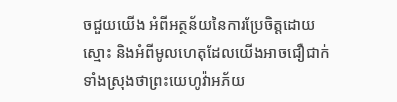ចជួយយើង អំពីអត្ថន័យនៃការប្រែចិត្ដដោយស្មោះ និងអំពីមូលហេតុដែលយើងអាចជឿជាក់ទាំងស្រុងថាព្រះយេហូវ៉ាអភ័យ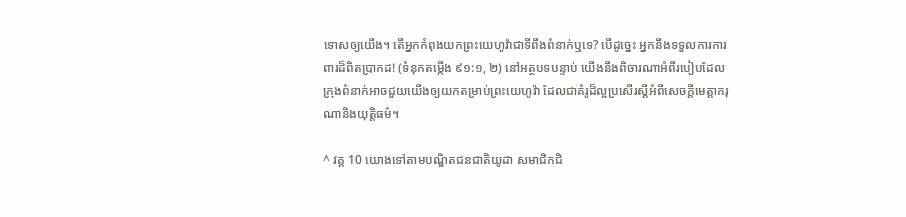ទោសឲ្យយើង។ តើអ្នកកំពុងយកព្រះយេហូវ៉ាជាទីពឹងពំនាក់ឬទេ? បើដូច្នេះ អ្នកនឹងទទួលការការពារដ៏ពិតប្រាកដ! (ទំនុកតម្កើង ៩១:១, ២) នៅអត្ថបទបន្ទាប់ យើងនឹងពិចារណាអំពីរបៀបដែលក្រុងពំនាក់អាចជួយយើងឲ្យយកតម្រាប់ព្រះយេហូវ៉ា ដែលជាគំរូដ៏ល្អប្រសើរស្ដីអំពីសេចក្ដីមេត្ដាករុណានិងយុត្ដិធម៌។

^ វគ្គ 10 យោងទៅតាមបណ្ឌិតជនជាតិយូដា សមាជិកជិ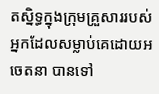តស្និទ្ធក្នុងក្រុមគ្រួសាររបស់អ្នកដែលសម្លាប់គេដោយអចេតនា បានទៅ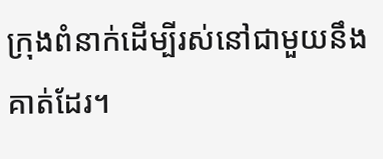ក្រុងពំនាក់ដើម្បីរស់នៅជាមួយនឹងគាត់ដែរ។